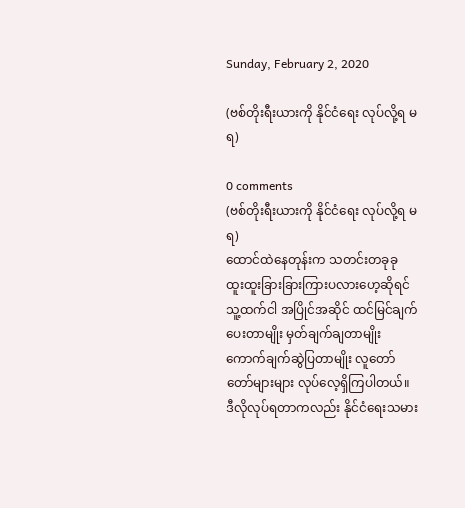Sunday, February 2, 2020

(ဗစ်တိုးရီးယားကို နိုင်ငံရေး လုပ်လို့ရ မရ)

0 comments
(ဗစ်တိုးရီးယားကို နိုင်ငံရေး လုပ်လို့ရ မရ)
ထောင်ထဲနေတုန်းက သတင်းတခုခု ထူးထူးခြားခြားကြားပလားဟေ့ဆိုရင် သူ့ထက်ငါ အပြိုင်အဆိုင် ထင်မြင်ချက်ပေးတာမျိုး မှတ်ချက်ချတာမျိုး ကောက်ချက်ဆွဲပြတာမျိုး လူတော်တော်များများ လုပ်လေ့ရှိကြပါတယ်။
ဒီလိုလုပ်ရတာကလည်း နိုင်ငံရေးသမား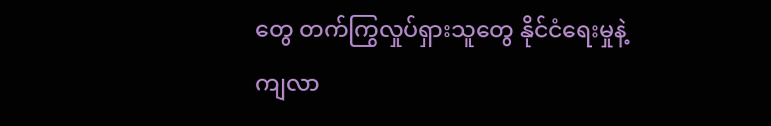တွေ တက်ကြွလှုပ်ရှားသူတွေ နိုင်ငံရေးမှုနဲ့ကျလာ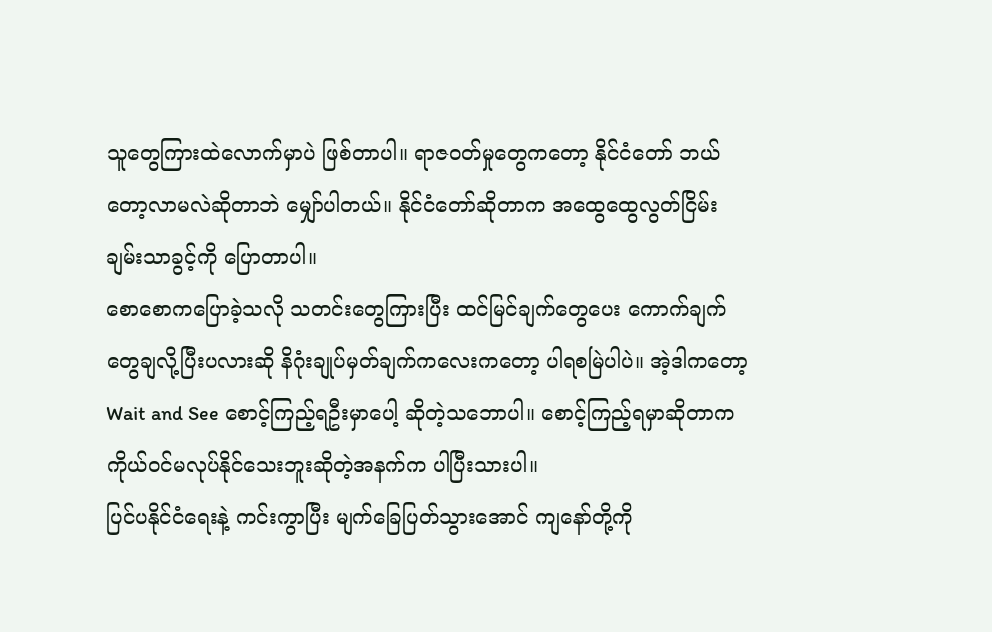သူတွေကြားထဲလောက်မှာပဲ ဖြစ်တာပါ။ ရာဇဝတ်မှုတွေကတော့ နိုင်ငံတော် ဘယ်တော့လာမလဲဆိုတာဘဲ မျှော်ပါတယ်။ နိုင်ငံတော်ဆိုတာက အထွေထွေလွတ်ငြိမ်းချမ်းသာခွင့်ကို ပြောတာပါ။
စောစောကပြောခဲ့သလို သတင်းတွေကြားပြီး ထင်မြင်ချက်တွေပေး ကောက်ချက်တွေချလို့ပြီးပလားဆို နိဂုံးချုပ်မှတ်ချက်ကလေးကတော့ ပါရစမြဲပါပဲ။ အဲ့ဒါကတော့ Wait and See စောင့်ကြည့်ရဦးမှာပေါ့ ဆိုတဲ့သဘောပါ။ စောင့်ကြည့်ရမှာဆိုတာက ကိုယ်ဝင်မလုပ်နိုင်သေးဘူးဆိုတဲ့အနက်က ပါပြီးသားပါ။
ပြင်ပနိုင်ငံရေးနဲ့ ကင်းကွာပြီး မျက်ခြေပြတ်သွားအောင် ကျနော်တို့ကို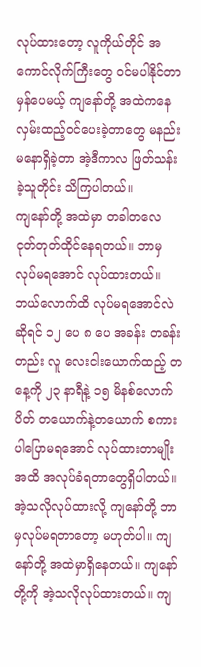လုပ်ထားတော့ လူကိုယ်တိုင် အကောင်လိုက်ကြီးတွေ ဝင်မပါနိုင်တာမှန်ပေမယ့် ကျနော်တို့ အထဲကနေ လှမ်းထည့်ဝင်ပေးခဲ့တာတွေ မနည်းမနောရှိခဲ့တာ အဲ့ဒီကာလ ဖြတ်သန်းခဲ့သူတိုင်း သိကြပါတယ်။
ကျနော်တို့ အထဲမှာ တခါတလေ ငုတ်တုတ်ထိုင်နေရတယ်။ ဘာမှ လုပ်မရအောင် လုပ်ထားတယ်။ ဘယ်လောက်ထိ လုပ်မရအောင်လဲဆိုရင် ၁၂ ပေ ၈ ပေ အခန်း တခန်းတည်း လူ လေးငါးယောက်ထည့် တနေ့ကို ၂၃ နာရီနဲ့ ၁၅ မိနစ်လောက်ပိတ် တယောက်နဲ့တယောက် စကားပါပြောမရအောင် လုပ်ထားတာမျိုးအထိ အလုပ်ခံရတာတွေရှိပါတယ်။
အဲ့သလိုလုပ်ထားလို့ ကျနော်တို့ ဘာမှလုပ်မရတာတော့ မဟုတ်ပါ။ ကျနော်တို့ အထဲမှာရှိနေတယ်။ ကျနော်တို့ကို အဲ့သလိုလုပ်ထားတယ်။ ကျ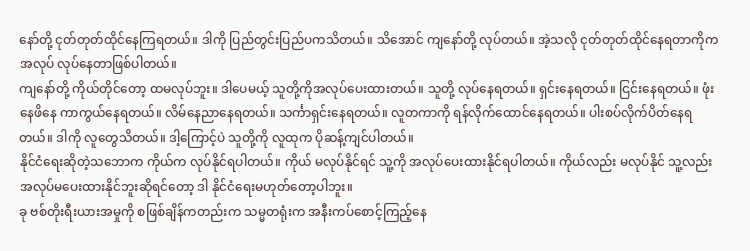နော်တို့ ငုတ်တုတ်ထိုင်နေကြရတယ်။ ဒါကို ပြည်တွင်းပြည်ပကသိတယ်။ သိအောင် ကျနော်တို့ လုပ်တယ်။ အဲ့သလို ငုတ်တုတ်ထိုင်နေရတာကိုက အလုပ် လုပ်နေတာဖြစ်ပါတယ်။
ကျနော်တို့ ကိုယ်တိုင်တော့ ထမလုပ်ဘူး။ ဒါပေမယ့် သူတို့ကိုအလုပ်ပေးထားတယ်။ သူတို့ လုပ်နေရတယ်။ ရှင်းနေရတယ်။ ငြင်းနေရတယ်။ ဖုံးနေဖိနေ ကာကွယ်နေရတယ်။ လိမ်နေညာနေရတယ်။ သင်္ကာရှင်းနေရတယ်။ လူတကာကို ရန်လိုက်ထောင်နေရတယ်။ ပါးစပ်လိုက်ပိတ်နေရတယ်။ ဒါကို လူတွေသိတယ်။ ဒါ့ကြောင့်ပဲ သူတို့ကို လူထုက ပိုဆန့်ကျင်ပါတယ်။
နိုင်ငံရေးဆိုတဲ့သဘောက ကိုယ်က လုပ်နိုင်ရပါတယ်။ ကိုယ် မလုပ်နိုင်ရင် သူ့ကို အလုပ်ပေးထားနိုင်ရပါတယ်။ ကိုယ်လည်း မလုပ်နိုင် သူ့လည်း အလုပ်မပေးထားနိုင်ဘူးဆိုရင်တော့ ဒါ နိုင်ငံရေးမဟုတ်တော့ပါဘူး။
ခု ဗစ်တိုးရီးယားအမှုကို စဖြစ်ချိန်ကတည်းက သမ္မတရုံးက အနီးကပ်စောင့်ကြည့်နေ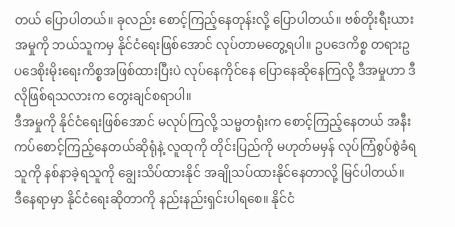တယ် ပြောပါတယ်။ ခုလည်း စောင့်ကြည့်နေတုန်းလို့ ပြောပါတယ်။ ဗစ်တိုးရီးယားအမှုကို ဘယ်သူကမှ နိုင်ငံရေးဖြစ်အောင် လုပ်တာမတွေ့ရပါ။ ဥပဒေကိစ္စ တရားဥပဒေစိုးမိုးရေးကိစ္စအဖြစ်ထားပြီးပဲ လုပ်နေကိုင်နေ ပြောနေဆိုနေကြလို့ ဒီအမှုဟာ ဒီလိုဖြစ်ရသလားက တွေးချင်စရာပါ။
ဒီအမှုကို နိုင်ငံရေးဖြစ်အောင် မလုပ်ကြလို့ သမ္မတရုံးက စောင့်ကြည့်နေတယ် အနီးကပ်စောင့်ကြည့်နေတယ်ဆိုရုံနဲ့ လူထုကို တိုင်းပြည်ကို မဟုတ်မမှန် လုပ်ကြံစွပ်စွဲခံရသူကို နစ်နာခဲ့ရသူကို ချွေးသိပ်ထားနိုင် အချိုသပ်ထားနိုင်နေတာလို့ မြင်ပါတယ်။
ဒီနေရာမှာ နိုင်ငံရေးဆိုတာကို နည်းနည်းရှင်းပါရစေ။ နိုင်ငံ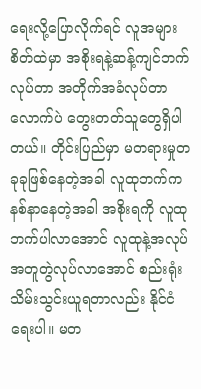ရေးလို့ပြောလိုက်ရင် လူအများစိတ်ထဲမှာ အစိုးရနဲ့ဆန့်ကျင်ဘက်လုပ်တာ အတိုက်အခံလုပ်တာလောက်ပဲ တွေးတတ်သူတွေရှိပါတယ်။ တိုင်းပြည်မှာ မတရားမှုတခုခုဖြစ်နေတဲ့အခါ လူထုဘက်ကနစ်နာနေတဲ့အခါ အစိုးရကို လူထုဘက်ပါလာအောင် လူထုနဲ့အလုပ်အတူတွဲလုပ်လာအောင် စည်းရုံးသိမ်းသွင်းယူရတာလည်း နိုင်ငံရေးပါ။ မတ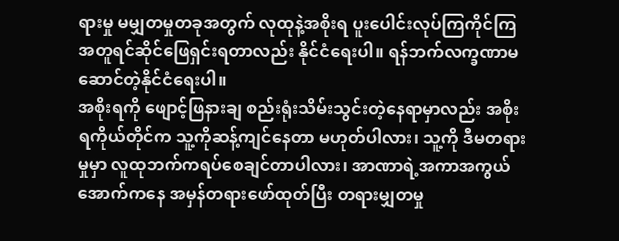ရားမှု မမျှတမှုတခုအတွက် လုထုနဲ့အစိုးရ ပူးပေါင်းလုပ်ကြကိုင်ကြ အတူရင်ဆိုင်ဖြေရှင်းရတာလည်း နိုင်ငံရေးပါ။ ရန်ဘက်လက္ခဏာမဆောင်တဲ့နိုင်ငံရေးပါ။
အစိုးရကို ဖျောင့်ဖြနားချ စည်းရုံးသိမ်းသွင်းတဲ့နေရာမှာလည်း အစိုးရကိုယ်တိုင်က သူ့ကိုဆန့်ကျင်နေတာ မဟုတ်ပါလား၊ သူ့ကို ဒီမတရားမှုမှာ လူထုဘက်ကရပ်စေချင်တာပါလား၊ အာဏာရဲ့အကာအကွယ်အောက်ကနေ အမှန်တရားဖော်ထုတ်ပြီး တရားမျှတမှု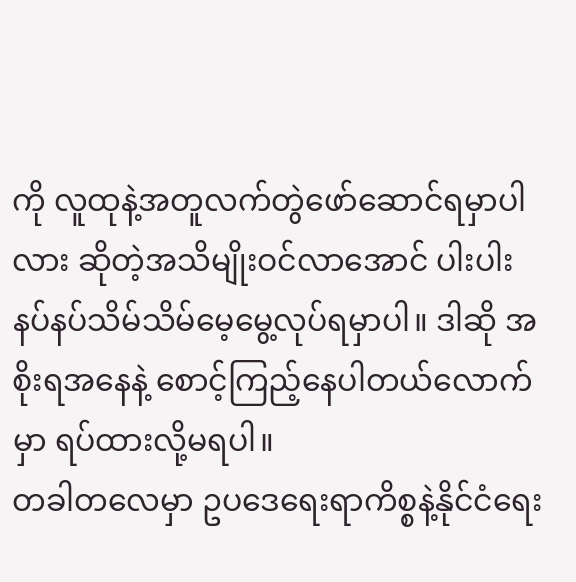ကို လူထုနဲ့အတူလက်တွဲဖော်ဆောင်ရမှာပါလား ဆိုတဲ့အသိမျိုးဝင်လာအောင် ပါးပါးနပ်နပ်သိမ်သိမ်မေ့မွေ့လုပ်ရမှာပါ။ ဒါဆို အစိုးရအနေနဲ့ စောင့်ကြည့်နေပါတယ်လောက်မှာ ရပ်ထားလို့မရပါ။
တခါတလေမှာ ဥပဒေရေးရာကိစ္စနဲ့နိုင်ငံရေး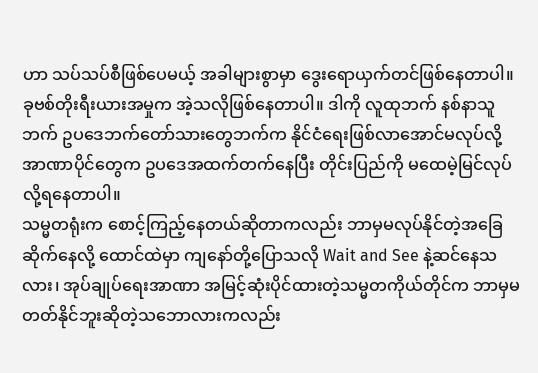ဟာ သပ်သပ်စီဖြစ်ပေမယ့် အခါများစွာမှာ ဒွေးရောယှက်တင်ဖြစ်နေတာပါ။ ခုဗစ်တိုးရီးယားအမှုက အဲ့သလိုဖြစ်နေတာပါ။ ဒါကို လူထုဘက် နစ်နာသူဘက် ဥပဒေဘက်တော်သားတွေဘက်က နိုင်ငံရေးဖြစ်လာအောင်မလုပ်လို့ အာဏာပိုင်တွေက ဥပဒေအထက်တက်နေပြီး တိုင်းပြည်ကို မထေမဲ့မြင်လုပ်လို့ရနေတာပါ။
သမ္မတရုံးက စောင့်ကြည့်နေတယ်ဆိုတာကလည်း ဘာမှမလုပ်နိုင်တဲ့အခြေဆိုက်နေလို့ ထောင်ထဲမှာ ကျနော်တို့ပြောသလို Wait and See နဲ့ဆင်နေသလား၊ အုပ်ချုပ်ရေးအာဏာ အမြင့်ဆုံးပိုင်ထားတဲ့သမ္မတကိုယ်တိုင်က ဘာမှမတတ်နိုင်ဘူးဆိုတဲ့သဘောလားကလည်း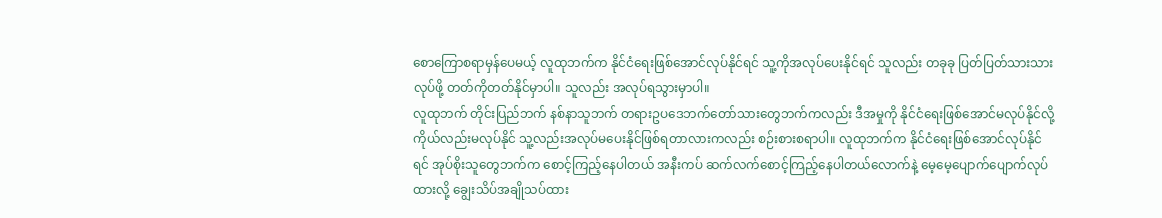စောကြောစရာမှန်ပေမယ့် လူထုဘက်က နိုင်ငံရေးဖြစ်အောင်လုပ်နိုင်ရင် သူ့ကိုအလုပ်ပေးနိုင်ရင် သူလည်း တခုခု ပြတ်ပြတ်သားသားလုပ်ဖို့ တတ်ကိုတတ်နိုင်မှာပါ။ သူလည်း အလုပ်ရသွားမှာပါ။
လူထုဘက် တိုင်းပြည်ဘက် နစ်နာသူဘက် တရားဥပဒေဘက်တော်သားတွေဘက်ကလည်း ဒီအမှုကို နိုင်ငံရေးဖြစ်အောင်မလုပ်နိုင်လို့ ကိုယ်လည်းမလုပ်နိုင် သူ့လည်းအလုပ်မပေးနိုင်ဖြစ်ရတာလားကလည်း စဉ်းစားစရာပါ။ လူထုဘက်က နိုင်ငံရေးဖြစ်အောင်လုပ်နိုင်ရင် အုပ်စိုးသူတွေဘက်က စောင့်ကြည့်နေပါတယ် အနီးကပ် ဆက်လက်စောင့်ကြည့်နေပါတယ်လောက်နဲ့ မေ့မေ့ပျောက်ပျောက်လုပ်ထားလို့ ချွေးသိပ်အချိုသပ်ထား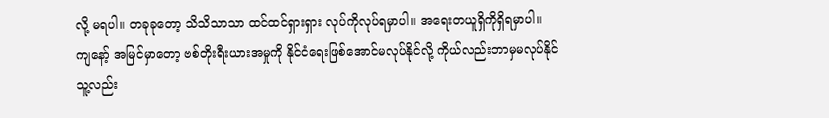လို့ မရပါ။ တခုခုတော့ သိသိသာသာ ထင်ထင်ရှားရှား လုပ်ကိုလုပ်ရမှာပါ။ အရေးတယူရှိကိုရှိရမှာပါ။
ကျနော့် အမြင်မှာတော့ ဗစ်တိုးရီးယားအမှုကို နိုင်ငံရေးဖြစ်အောင်မလုပ်နိုင်လို့ ကိုယ်လည်းဘာမှမလုပ်နိုင် သူ့လည်း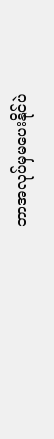ဘာအလုပ်မှမပေးနိုင်ပဲ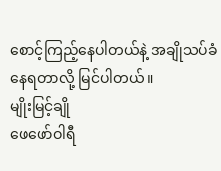စောင့်ကြည့်နေပါတယ်နဲ့ အချိုသပ်ခံနေရတာလို့ မြင်ပါတယ်။
မျိုးမြင့်ချို
ဖေဖော်ဝါရီ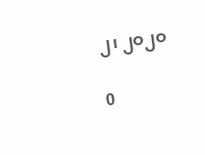၂၊ ၂ဝ၂ဝ

0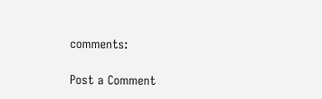comments:

Post a Comment